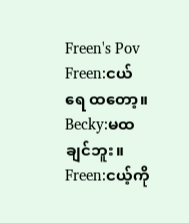Freen's Pov
Freen:ငယ်ရေ ထတော့။
Becky:မထချင်ဘူး။
Freen:ငယ့်ကို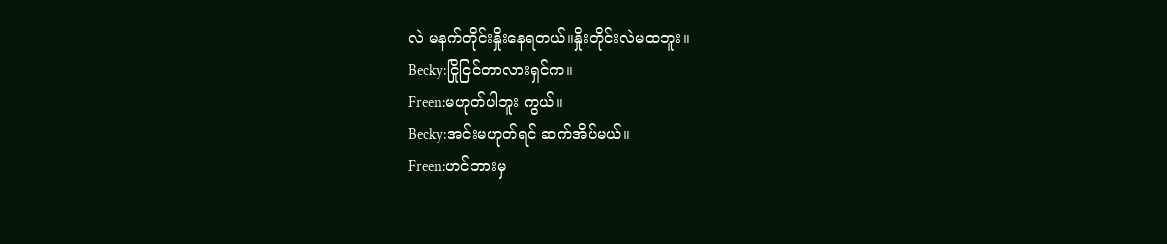လဲ မနက်တိုင်းနှိုးနေရတယ်။နှိုးတိုင်းလဲမထဘူး။
Becky:ငြိုငြင်တာလားရှင်က။
Freen:မဟုတ်ပါဘူး ကွယ်။
Becky:အင်းမဟုတ်ရင် ဆက်အိပ်မယ်။
Freen:ဟင်ဘားမှ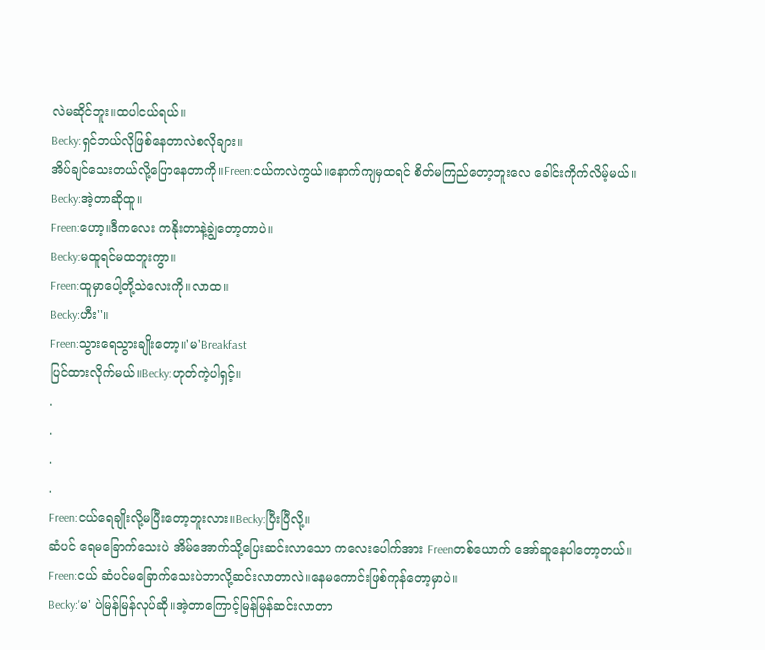လဲမဆိုင်ဘူး။ထပါငယ်ရယ်။
Becky:ရှင်ဘယ်လိုဖြစ်နေတာလဲစလိုချား။
အိပ်ချင်သေးတယ်လို့ပြောနေတာကို။Freen:ငယ်ကလဲကွယ်။နောက်ကျမှထရင် စိတ်မကြည်တော့ဘူးလေ ခေါင်းကိုက်လိမ့်မယ်။
Becky:အဲ့တာဆိုထူ။
Freen:ဟော့။ဒီကလေး ကနိုးတာနဲ့ချွဲတော့တာပဲ။
Becky:မထူရင်မထဘူးကွာ။
Freen:ထူမှာပေါ့တို့သဲလေးကို။လာထ။
Becky:ဟီး''။
Freen:သွားရေသွားချိုးတော့။'မ'Breakfast
ပြင်ထားလိုက်မယ်။Becky:ဟုတ်ကဲ့ပါရှင့်။
.
.
.
.
Freen:ငယ်ရေချိုးလို့မပြီးတော့ဘူးလား။Becky:ပြီးပြီလို့။
ဆံပင် ရေမခြောက်သေးပဲ အိမ်အောက်သို့ပြေးဆင်းလာသော ကလေးပေါက်အား Freenတစ်ယောက် အော်ဆူနေပါတော့တယ်။
Freen:ငယ် ဆံပင်မခြောက်သေးပဲဘာလို့ဆင်းလာတာလဲ။နေမကောင်းဖြစ်ကုန်တော့မှာပဲ။
Becky:'မ' ပဲမြန်မြန်လုပ်ဆို။အဲ့တာကြောင့်မြန်မြန်ဆင်းလာတာ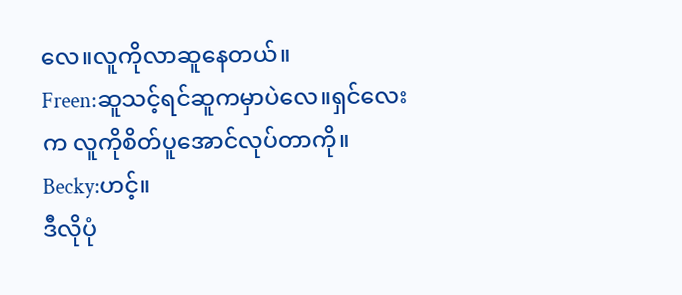လေ။လူကိုလာဆူနေတယ်။
Freen:ဆူသင့်ရင်ဆူကမှာပဲလေ။ရှင်လေးက လူကိုစိတ်ပူအောင်လုပ်တာကို။
Becky:ဟင့်။
ဒီလိုပုံ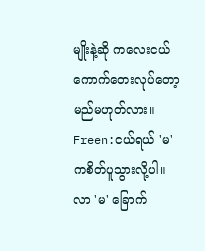မျိုးနဲ့ဆို ကလေးငယ် ကောက်တေးလုပ်တော့မည်မဟုတ်လား။
Freen:ငယ်ရယ် 'မ'ကစိတ်ပူသွားလို့ပါ။
လာ 'မ' ခြောက်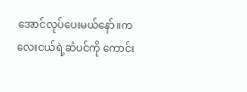အောင်လုပ်ပေးမယ်နော်။ကလေးငယ်ရဲ့ဆံပင်ကို ကောင်း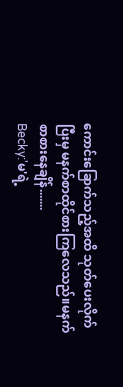ကောင်းခြောက်သည့်အထိ သုတ်ပေးလိုက်ပြီးမှ မနက်စာထိုင်စားကြလေသည်။မနက်စာစားနေချိန်.......
Becky:'မ'ရဲ့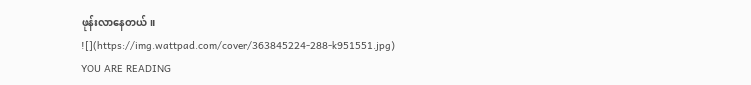ဖုန်းလာနေတယ်။
![](https://img.wattpad.com/cover/363845224-288-k951551.jpg)
YOU ARE READING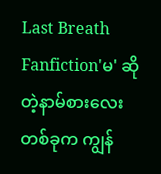Last Breath
Fanfiction'မ' ဆိုတဲ့နာမ်စားလေးတစ်ခုက ကျွန်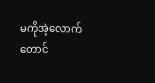မကိုအဲ့လောက်တောင်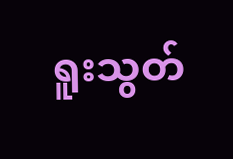ရူးသွတ်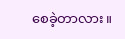စေခဲ့တာလား။